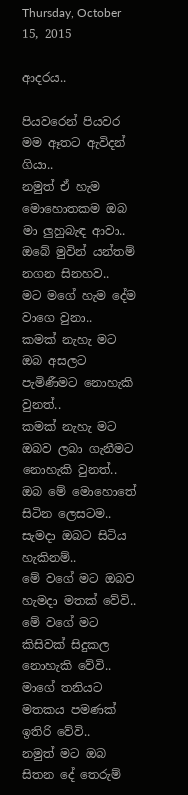Thursday, October 15, 2015

ආදරය..

පියවරෙන් පියවර මම ඈතට ඇවිදන් ගියා..
නමුත් ඒ හැම මොහොතකම ඔබ මා ලුහුබැඳ ආවා..
ඔබේ මුවින් යන්තම් නගන සිනහව..
මට මගේ හැම දේම වාගෙ වුනා..
කමක් නැහැ මට ඔබ අසලට පැමිණීමට නොහැකි වුනත්..
කමක් නැහැ මට ඔබව ලබා ගැනීමට නොහැකි වුනත්..
ඔබ මේ මොහොතේ සිටින ලෙසටම..
සැමදා ඔබට සිටිය හැකිනම්..
මේ වගේ මට ඔබව හැමදා මතක් වේවි..
මේ වගේ මට කිසිවක් සිදුකල නොහැකි වේවි..
මාගේ තනියට මතකය පමණක් ඉතිරි වේවි..
නමුත් මට ඔබ සිතන දේ තෙරුම්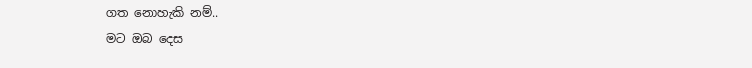ගත නොහැකි නම්..
මට ඔබ දෙස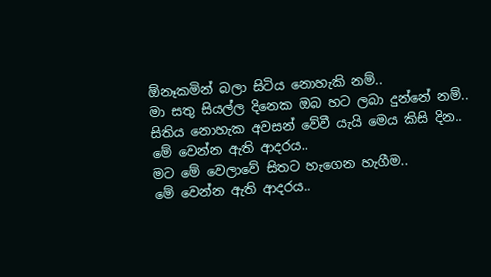ඕනෑකමින් බලා සිටිය නොහැකි නම්..
මා සතු සියල්ල දිනෙක ඔබ හට ලබා දුන්නේ නම්..
සිතිය නොහැක අවසන් වේවී යැයි මෙය කිසි දින..
මේ වෙන්න ඇති ආදරය..
මට මේ වෙලාවේ සිතට හැගෙන හැගීම..
මේ වෙන්න ඇති ආදරය..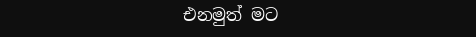එනමුත් මට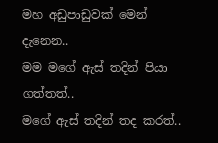මහ අඩුපාඩුවක් මෙන් දැනෙන..
මම මගේ ඇස් තදින් පියා ගත්තත්..
මගේ ඇස් තදින් තද කරත්..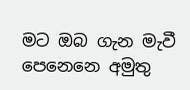මට ඔබ ගැන මැවී පෙනෙනෙ අමුතු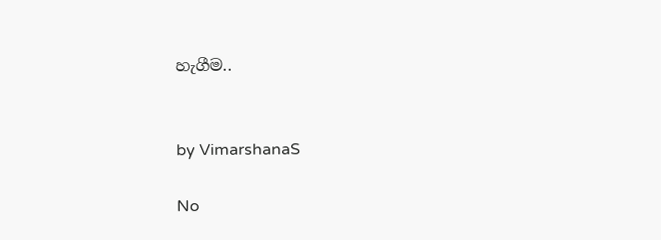හැගීම..


by VimarshanaS

No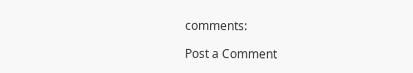comments:

Post a Comment